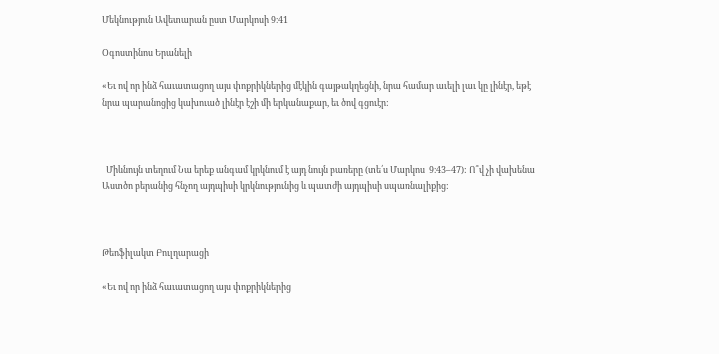Մեկնություն Ավետարան ըստ Մարկոսի 9։41

Օգոստինոս Երանելի

«Եւ ով որ ինձ հաւատացող այս փոքրիկներից մէկին գայթակղեցնի, նրա համար աւելի լաւ կը լինէր, եթէ նրա պարանոցից կախուած լինէր էշի մի երկանաքար, եւ ծով գցուէր:



  Միևնույն տեղում Նա երեք անգամ կրկնում է այդ նույն բառերը (տե՛ս Մարկոս  9։43–47): Ո՞վ չի վախենա Աստծո բերանից հնչող այդպիսի կրկնությունից և պատժի այդպիսի սպառնալիքից:



Թեոֆիլակտ Բուլղարացի

«Եւ ով որ ինձ հաւատացող այս փոքրիկներից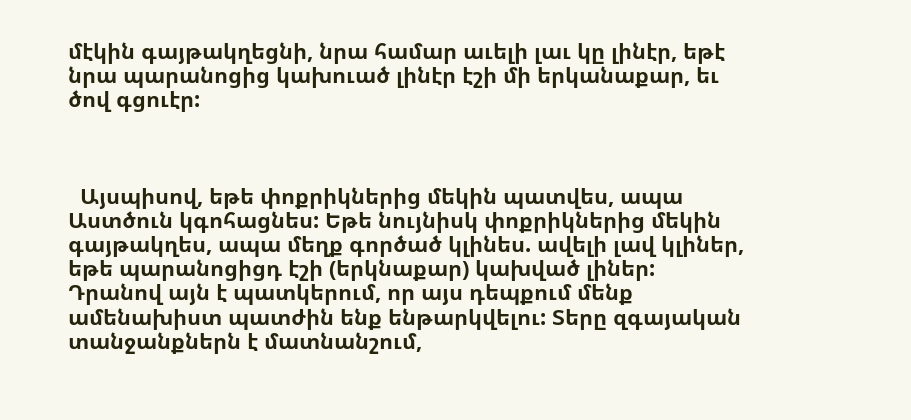մէկին գայթակղեցնի, նրա համար աւելի լաւ կը լինէր, եթէ նրա պարանոցից կախուած լինէր էշի մի երկանաքար, եւ ծով գցուէր:



  Այսպիսով, եթե փոքրիկներից մեկին պատվես, ապա Աստծուն կգոհացնես: Եթե նույնիսկ փոքրիկներից մեկին գայթակղես, ապա մեղք գործած կլինես. ավելի լավ կլիներ, եթե պարանոցիցդ էշի (երկնաքար) կախված լիներ: Դրանով այն է պատկերում, որ այս դեպքում մենք ամենախիստ պատժին ենք ենթարկվելու: Տերը զգայական տանջանքներն է մատնանշում,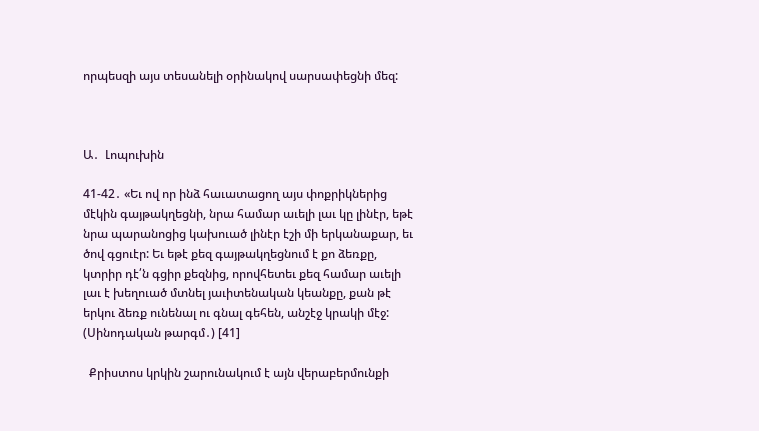որպեսզի այս տեսանելի օրինակով սարսափեցնի մեզ:



Ա․  Լոպուխին

41-42․ «Եւ ով որ ինձ հաւատացող այս փոքրիկներից մէկին գայթակղեցնի, նրա համար աւելի լաւ կը լինէր, եթէ նրա պարանոցից կախուած լինէր էշի մի երկանաքար, եւ ծով գցուէր: Եւ եթէ քեզ գայթակղեցնում է քո ձեռքը, կտրիր դէ՛ն գցիր քեզնից, որովհետեւ քեզ համար աւելի լաւ է խեղուած մտնել յաւիտենական կեանքը, քան թէ երկու ձեռք ունենալ ու գնալ գեհեն, անշէջ կրակի մէջ: (Սինոդական թարգմ․) [41]

  Քրիստոս կրկին շարունակում է այն վերաբերմունքի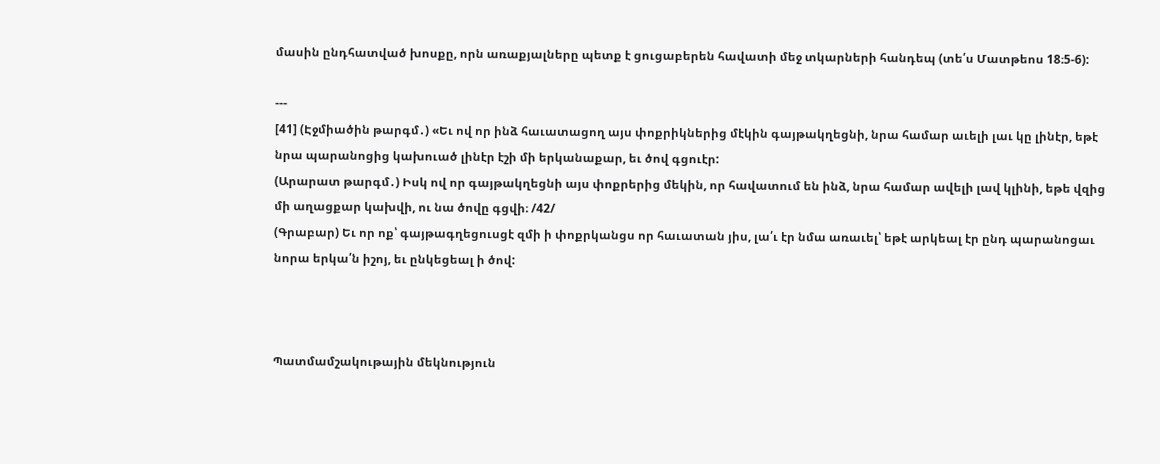մասին ընդհատված խոսքը, որն առաքյալները պետք է ցուցաբերեն հավատի մեջ տկարների հանդեպ (տե՛ս Մատթեոս 18։5-6):

---
[41] (Էջմիածին թարգմ․) «Եւ ով որ ինձ հաւատացող այս փոքրիկներից մէկին գայթակղեցնի, նրա համար աւելի լաւ կը լինէր, եթէ նրա պարանոցից կախուած լինէր էշի մի երկանաքար, եւ ծով գցուէր:
(Արարատ թարգմ․) Իսկ ով որ գայթակղեցնի այս փոքրերից մեկին, որ հավատում են ինձ, նրա համար ավելի լավ կլինի, եթե վզից մի աղացքար կախվի, ու նա ծովը գցվի։ /42/
(Գրաբար) Եւ որ ոք՝ գայթագղեցուսցէ զմի ի փոքրկանցս որ հաւատան յիս, լա՛ւ էր նմա առաւել՝ եթէ արկեալ էր ընդ պարանոցաւ նորա երկա՛ն իշոյ, եւ ընկեցեալ ի ծով:



Պատմամշակութային մեկնություն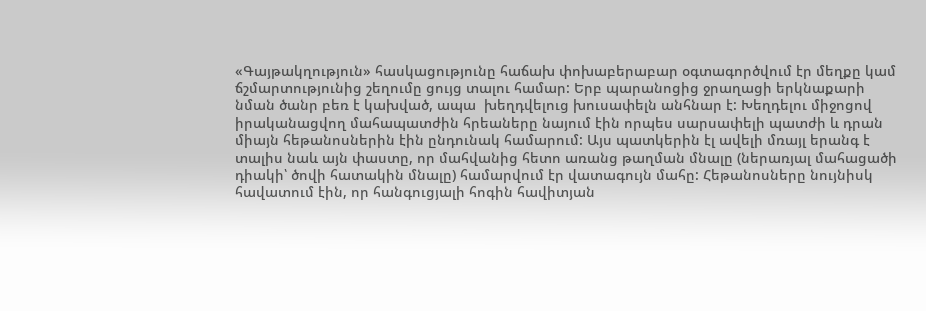«Գայթակղություն» հասկացությունը հաճախ փոխաբերաբար օգտագործվում էր մեղքը կամ ճշմարտությունից շեղումը ցույց տալու համար: Երբ պարանոցից ջրաղացի երկնաքարի նման ծանր բեռ է կախված, ապա  խեղդվելուց խուսափելն անհնար է: Խեղդելու միջոցով իրականացվող մահապատժին հրեաները նայում էին որպես սարսափելի պատժի և դրան միայն հեթանոսներին էին ընդունակ համարում: Այս պատկերին էլ ավելի մռայլ երանգ է տալիս նաև այն փաստը, որ մահվանից հետո առանց թաղման մնալը (ներառյալ մահացածի դիակի՝ ծովի հատակին մնալը) համարվում էր վատագույն մահը: Հեթանոսները նույնիսկ հավատում էին, որ հանգուցյալի հոգին հավիտյան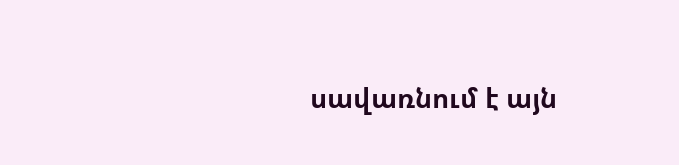սավառնում է այն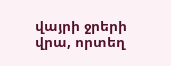վայրի ջրերի վրա, որտեղ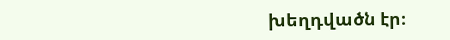խեղդվածն էր։